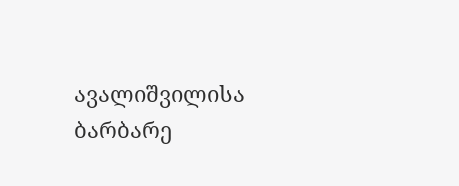ავალიშვილისა ბარბარე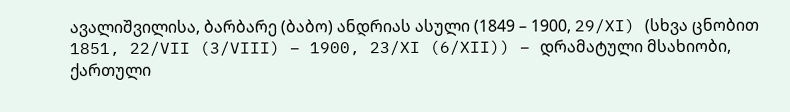ავალიშვილისა, ბარბარე (ბაბო) ანდრიას ასული (1849 – 1900, 29/XI) (სხვა ცნობით 1851, 22/VII (3/VIII) – 1900, 23/XI (6/XII)) – დრამატული მსახიობი, ქართული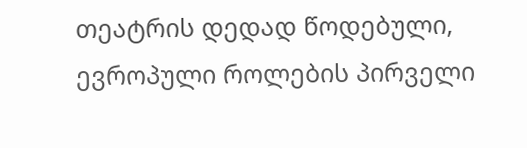თეატრის დედად წოდებული, ევროპული როლების პირველი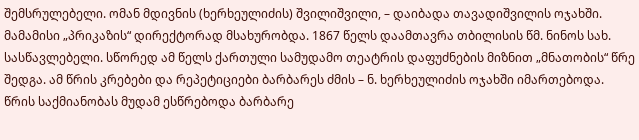შემსრულებელი. ომან მდივნის (ხერხეულიძის) შვილიშვილი, – დაიბადა თავადიშვილის ოჯახში. მამამისი „პრიკაზის“ დირექტორად მსახურობდა. 1867 წელს დაამთავრა თბილისის წმ. ნინოს სახ. სასწავლებელი. სწორედ ამ წელს ქართული სამუდამო თეატრის დაფუძნების მიზნით „მნათობის“ წრე შედგა. ამ წრის კრებები და რეპეტიციები ბარბარეს ძმის – ნ. ხერხეულიძის ოჯახში იმართებოდა. წრის საქმიანობას მუდამ ესწრებოდა ბარბარე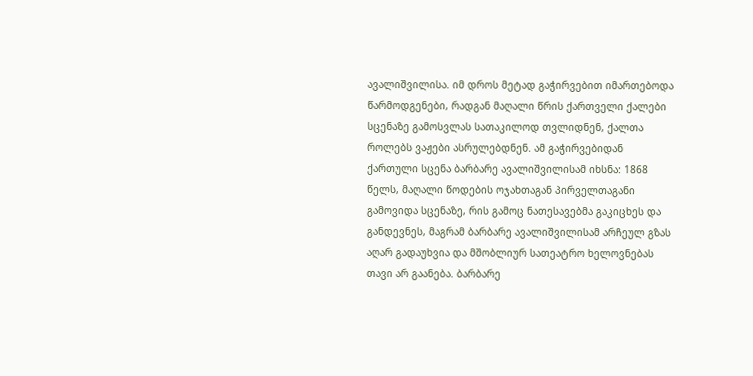ავალიშვილისა. იმ დროს მეტად გაჭირვებით იმართებოდა წარმოდგენები, რადგან მაღალი წრის ქართველი ქალები სცენაზე გამოსვლას სათაკილოდ თვლიდნენ, ქალთა როლებს ვაჟები ასრულებდნენ. ამ გაჭირვებიდან ქართული სცენა ბარბარე ავალიშვილისამ იხსნა: 1868 წელს, მაღალი წოდების ოჯახთაგან პირველთაგანი გამოვიდა სცენაზე, რის გამოც ნათესავებმა გაკიცხეს და განდევნეს, მაგრამ ბარბარე ავალიშვილისამ არჩეულ გზას აღარ გადაუხვია და მშობლიურ სათეატრო ხელოვნებას თავი არ გაანება. ბარბარე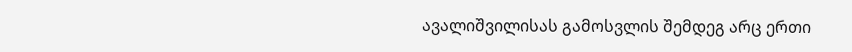ავალიშვილისას გამოსვლის შემდეგ არც ერთი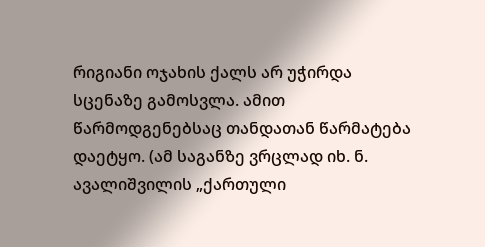რიგიანი ოჯახის ქალს არ უჭირდა სცენაზე გამოსვლა. ამით წარმოდგენებსაც თანდათან წარმატება დაეტყო. (ამ საგანზე ვრცლად იხ. ნ. ავალიშვილის „ქართული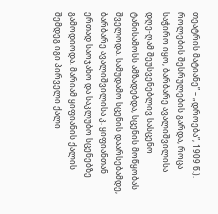თეატრის მატიანე” – „დროება”, 1909 წ.). როლების შესრულების გარდა, როცა საჭირო იყო, ბარბარე ავალიშვილისა დღე-ღამ შეუსვენებლივ სასცენო ტანისამოსს ამზადებდა, სცენის მოწყობას შველოდა. სამუდამო სცენის დაარსებამდე, ბარბარე ავალიშვილისა კ. ყიფიანთან ერთად საოჯახო და საკლუბო სცენებზე გამოდიოდა. მარიამ ყიფიანის ქალის შემდეგ იგი პირველი ქალი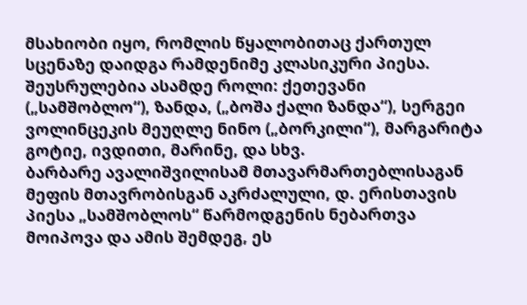მსახიობი იყო, რომლის წყალობითაც ქართულ სცენაზე დაიდგა რამდენიმე კლასიკური პიესა. შეუსრულებია ასამდე როლი: ქეთევანი („სამშობლო“), ზანდა, („ბოშა ქალი ზანდა“), სერგეი ვოლინცეკის მეუღლე ნინო („ბორკილი“), მარგარიტა გოტიე, ივდითი, მარინე, და სხვ.
ბარბარე ავალიშვილისამ მთავარმართებლისაგან მეფის მთავრობისგან აკრძალული, დ. ერისთავის პიესა „სამშობლოს“ წარმოდგენის ნებართვა მოიპოვა და ამის შემდეგ, ეს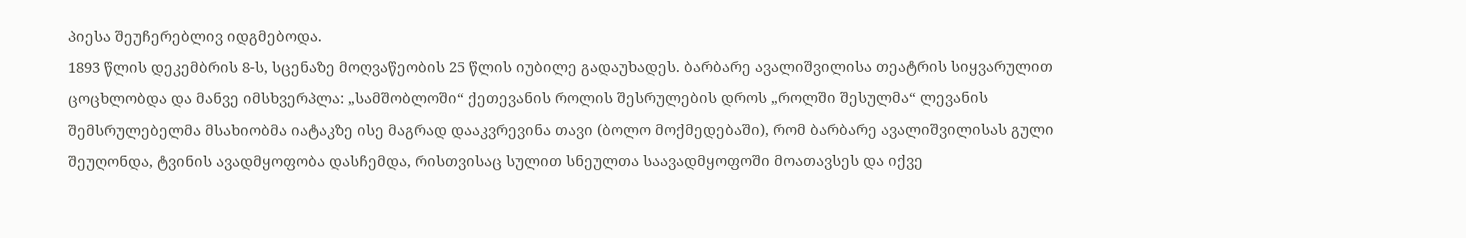პიესა შეუჩერებლივ იდგმებოდა.
1893 წლის დეკემბრის 8-ს, სცენაზე მოღვაწეობის 25 წლის იუბილე გადაუხადეს. ბარბარე ავალიშვილისა თეატრის სიყვარულით ცოცხლობდა და მანვე იმსხვერპლა: „სამშობლოში“ ქეთევანის როლის შესრულების დროს „როლში შესულმა“ ლევანის შემსრულებელმა მსახიობმა იატაკზე ისე მაგრად დააკვრევინა თავი (ბოლო მოქმედებაში), რომ ბარბარე ავალიშვილისას გული შეუღონდა, ტვინის ავადმყოფობა დასჩემდა, რისთვისაც სულით სნეულთა საავადმყოფოში მოათავსეს და იქვე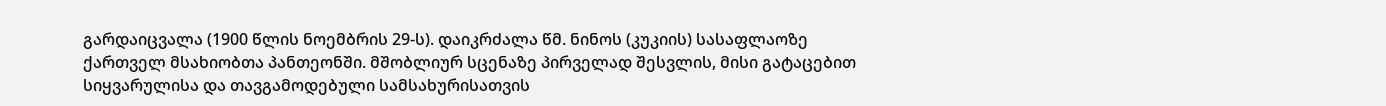გარდაიცვალა (1900 წლის ნოემბრის 29-ს). დაიკრძალა წმ. ნინოს (კუკიის) სასაფლაოზე ქართველ მსახიობთა პანთეონში. მშობლიურ სცენაზე პირველად შესვლის, მისი გატაცებით სიყვარულისა და თავგამოდებული სამსახურისათვის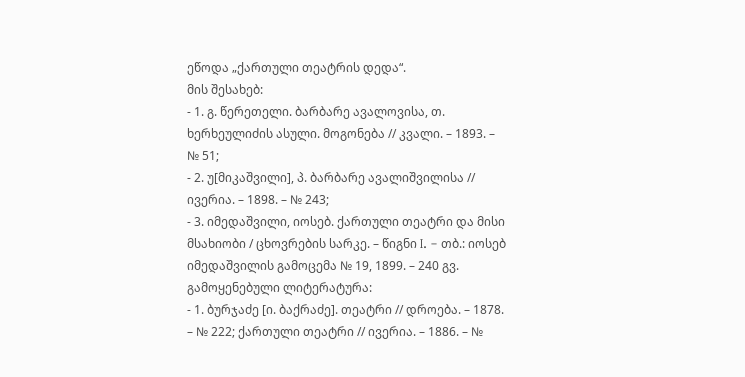ეწოდა „ქართული თეატრის დედა“.
მის შესახებ:
- 1. გ. წერეთელი. ბარბარე ავალოვისა, თ. ხერხეულიძის ასული. მოგონება // კვალი. – 1893. – № 51;
- 2. უ[მიკაშვილი], პ. ბარბარე ავალიშვილისა // ივერია. – 1898. – № 243;
- 3. იმედაშვილი, იოსებ. ქართული თეატრი და მისი მსახიობი / ცხოვრების სარკე. – წიგნი I. – თბ.: იოსებ იმედაშვილის გამოცემა № 19, 1899. – 240 გვ.
გამოყენებული ლიტერატურა:
- 1. ბურჯაძე [ი. ბაქრაძე]. თეატრი // დროება. – 1878. – № 222; ქართული თეატრი // ივერია. – 1886. – №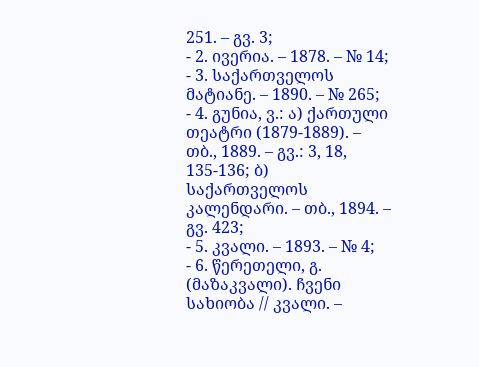251. – გვ. 3;
- 2. ივერია. – 1878. – № 14;
- 3. საქართველოს მატიანე. – 1890. – № 265;
- 4. გუნია, ვ.: ა) ქართული თეატრი (1879-1889). – თბ., 1889. – გვ.: 3, 18, 135-136; ბ) საქართველოს კალენდარი. – თბ., 1894. – გვ. 423;
- 5. კვალი. – 1893. – № 4;
- 6. წერეთელი, გ. (მაზაკვალი). ჩვენი სახიობა // კვალი. –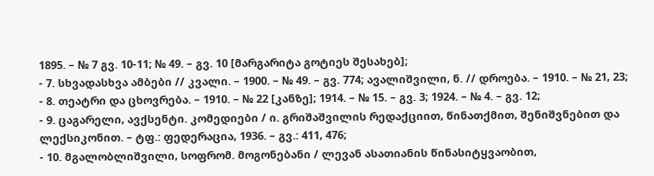1895. – № 7 გვ. 10-11; № 49. – გვ. 10 [მარგარიტა გოტიეს შესახებ];
- 7. სხვადასხვა ამბები // კვალი. – 1900. – № 49. – გვ. 774; ავალიშვილი, ნ. // დროება. – 1910. – № 21, 23;
- 8. თეატრი და ცხოვრება. – 1910. – № 22 [კანზე]; 1914. – № 15. – გვ. 3; 1924. – № 4. – გვ. 12;
- 9. ცაგარელი, ავქსენტი. კომედიები / ი. გრიშაშვილის რედაქციით, წინათქმით, შენიშვნებით და ლექსიკონით. – ტფ.: ფედერაცია, 1936. – გვ.: 411, 476;
- 10. მგალობლიშვილი, სოფრომ. მოგონებანი / ლევან ასათიანის წინასიტყვაობით,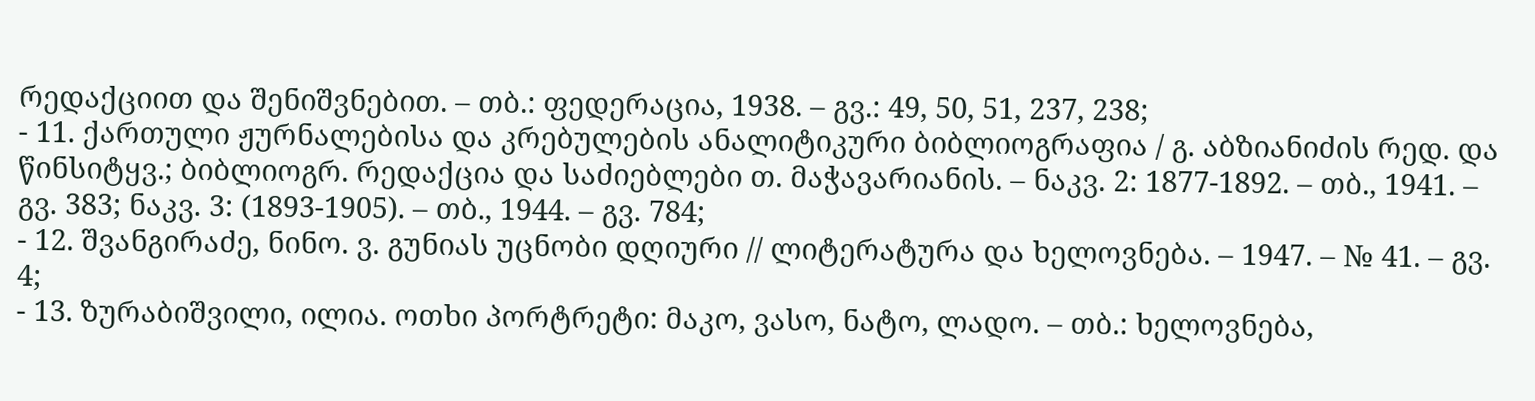რედაქციით და შენიშვნებით. – თბ.: ფედერაცია, 1938. – გვ.: 49, 50, 51, 237, 238;
- 11. ქართული ჟურნალებისა და კრებულების ანალიტიკური ბიბლიოგრაფია / გ. აბზიანიძის რედ. და წინსიტყვ.; ბიბლიოგრ. რედაქცია და საძიებლები თ. მაჭავარიანის. – ნაკვ. 2: 1877-1892. – თბ., 1941. – გვ. 383; ნაკვ. 3: (1893-1905). – თბ., 1944. – გვ. 784;
- 12. შვანგირაძე, ნინო. ვ. გუნიას უცნობი დღიური // ლიტერატურა და ხელოვნება. – 1947. – № 41. – გვ. 4;
- 13. ზურაბიშვილი, ილია. ოთხი პორტრეტი: მაკო, ვასო, ნატო, ლადო. – თბ.: ხელოვნება,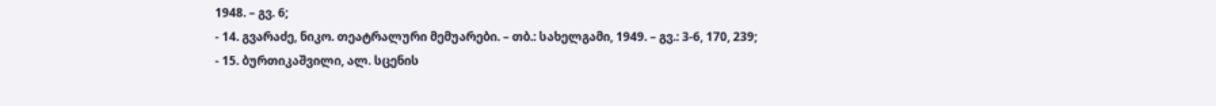1948. – გვ. 6;
- 14. გვარაძე, ნიკო. თეატრალური მემუარები. – თბ.: სახელგამი, 1949. – გვ.: 3-6, 170, 239;
- 15. ბურთიკაშვილი, ალ. სცენის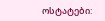ოსტატები: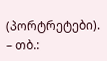(პორტრეტები). – თბ.: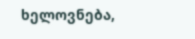ხელოვნება,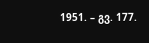1951. – გვ. 177.